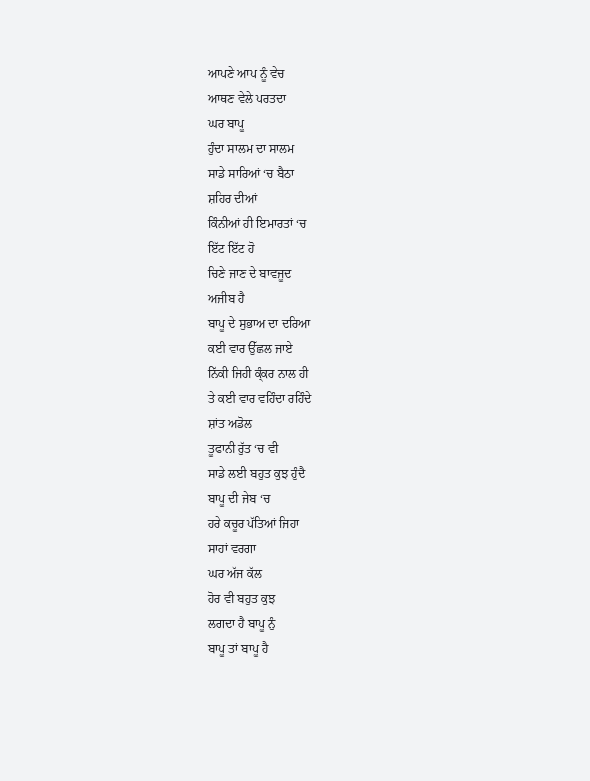ਆਪਣੇ ਆਪ ਨੂੰ ਵੇਚ
ਆਥਣ ਵੇਲੇ ਪਰਤਦਾ
ਘਰ ਬਾਪੂ
ਹੁੰਦਾ ਸਾਲਮ ਦਾ ਸਾਲਮ
ਸਾਡੇ ਸਾਰਿਆਂ ‘ਚ ਬੈਠਾ
ਸ਼ਹਿਰ ਦੀਆਂ
ਕਿੰਨੀਆਂ ਹੀ ਇਮਾਰਤਾਂ ‘ਚ
ਇੱਟ ਇੱਟ ਹੋ
ਚਿਣੇ ਜਾਣ ਦੇ ਬਾਵਜੂਦ
ਅਜੀਬ ਹੈ
ਬਾਪੂ ਦੇ ਸੁਭਾਅ ਦਾ ਦਰਿਆ
ਕਈ ਵਾਰ ਉੱਛਲ ਜਾਏ
ਨਿੱਕੀ ਜਿਹੀ ਕ੍ੰਕਰ ਨਾਲ ਹੀ
ਤੇ ਕਈ ਵਾਰ ਵਹਿੰਦਾ ਰਹਿੰਦੇ
ਸ਼ਾਂਤ ਅਡੋਲ
ਤੂਫਾਨੀ ਰੁੱਤ ‘ਚ ਵੀ
ਸਾਡੇ ਲਈ ਬਹੁਤ ਕੁਝ ਹੁੰਦੈ
ਬਾਪੂ ਦੀ ਜੇਬ ‘ਚ
ਹਰੇ ਕਚੂਰ ਪੱਤਿਆਂ ਜਿਹਾ
ਸਾਹਾਂ ਵਰਗਾ
ਘਰ ਅੱਜ ਕੱਲ
ਹੋਰ ਵੀ ਬਹੁਤ ਕੁਝ
ਲਗਦਾ ਹੈ ਬਾਪੂ ਨੁੰ
ਬਾਪੂ ਤਾਂ ਬਾਪੂ ਹੈ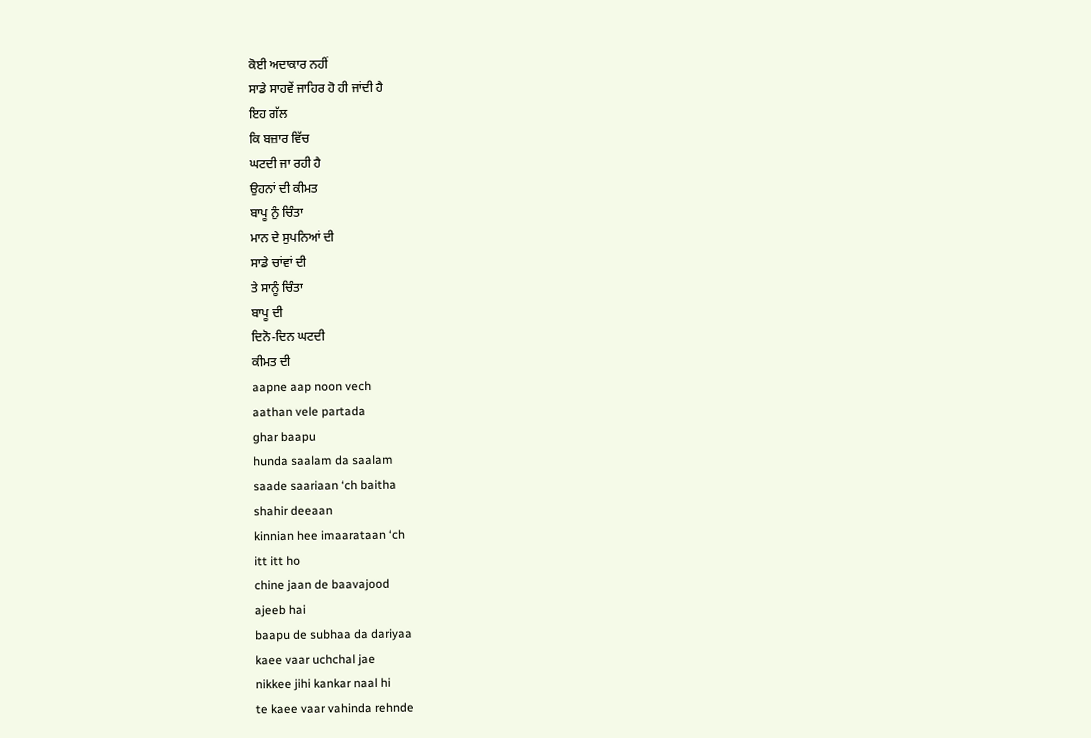ਕੋਈ ਅਦਾਕਾਰ ਨਹੀਂ
ਸਾਡੇ ਸਾਹਵੇਂ ਜਾਹਿਰ ਹੋ ਹੀ ਜਾਂਦੀ ਹੈ
ਇਹ ਗੱਲ
ਕਿ ਬਜ਼ਾਰ ਵਿੱਚ
ਘਟਦੀ ਜਾ ਰਹੀ ਹੈ
ਉਹਨਾਂ ਦੀ ਕੀਮਤ
ਬਾਪੂ ਨੁੰ ਚਿੰਤਾ
ਮਾਨ ਦੇ ਸੁਪਨਿਆਂ ਦੀ
ਸਾਡੇ ਚਾਂਵਾਂ ਦੀ
ਤੇ ਸਾਨੂੰ ਚਿੰਤਾ
ਬਾਪੂ ਦੀ
ਦਿਨੋ-ਦਿਨ ਘਟਦੀ
ਕੀਮਤ ਦੀ
aapne aap noon vech
aathan vele partada
ghar baapu
hunda saalam da saalam
saade saariaan ‘ch baitha
shahir deeaan
kinnian hee imaarataan ‘ch
itt itt ho
chine jaan de baavajood
ajeeb hai
baapu de subhaa da dariyaa
kaee vaar uchchal jae
nikkee jihi kankar naal hi
te kaee vaar vahinda rehnde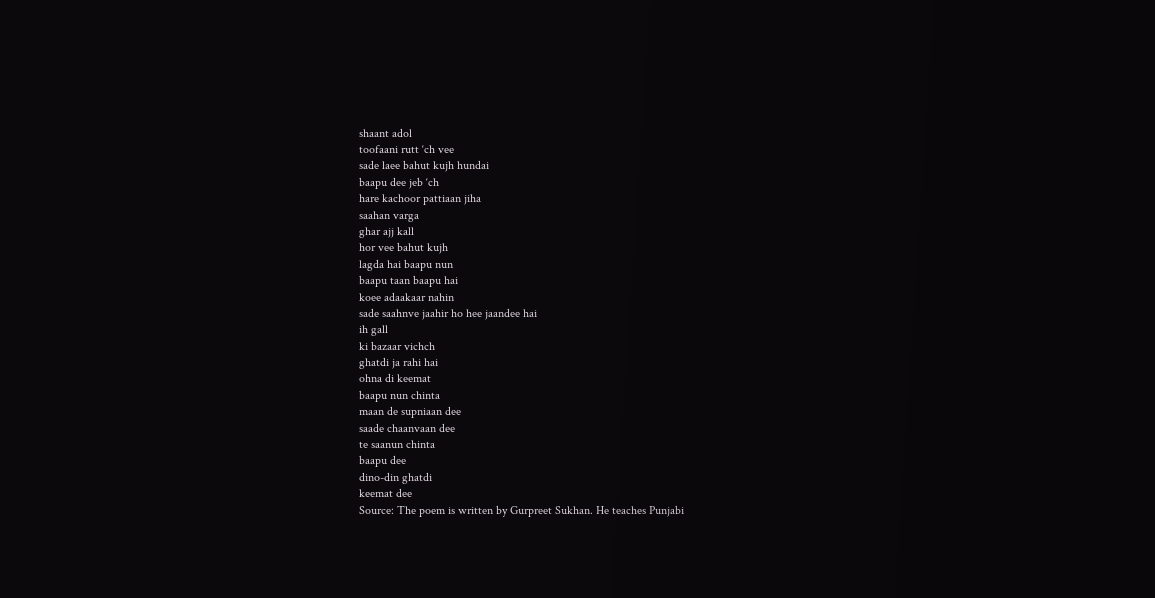shaant adol
toofaani rutt ‘ch vee
sade laee bahut kujh hundai
baapu dee jeb ‘ch
hare kachoor pattiaan jiha
saahan varga
ghar ajj kall
hor vee bahut kujh
lagda hai baapu nun
baapu taan baapu hai
koee adaakaar nahin
sade saahnve jaahir ho hee jaandee hai
ih gall
ki bazaar vichch
ghatdi ja rahi hai
ohna di keemat
baapu nun chinta
maan de supniaan dee
saade chaanvaan dee
te saanun chinta
baapu dee
dino-din ghatdi
keemat dee
Source: The poem is written by Gurpreet Sukhan. He teaches Punjabi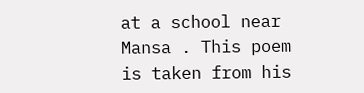at a school near Mansa . This poem is taken from his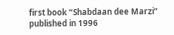first book “Shabdaan dee Marzi” published in 1996